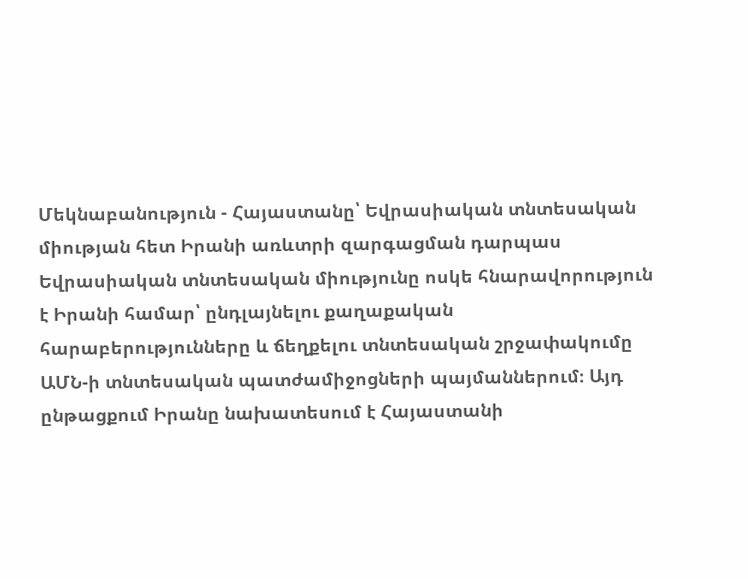Մեկնաբանություն - Հայաստանը՝ Եվրասիական տնտեսական միության հետ Իրանի առևտրի զարգացման դարպաս
Եվրասիական տնտեսական միությունը ոսկե հնարավորություն է Իրանի համար՝ ընդլայնելու քաղաքական հարաբերությունները և ճեղքելու տնտեսական շրջափակումը ԱՄՆ-ի տնտեսական պատժամիջոցների պայմաններում։ Այդ ընթացքում Իրանը նախատեսում է Հայաստանի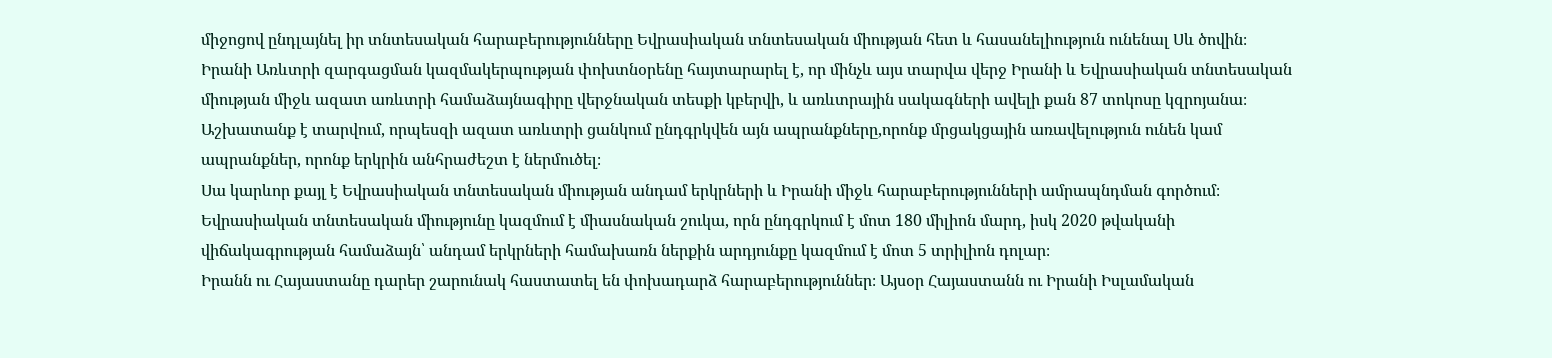միջոցով ընդլայնել իր տնտեսական հարաբերությունները Եվրասիական տնտեսական միության հետ և հասանելիություն ունենալ Սև ծովին։
Իրանի Առևտրի զարգացման կազմակերպության փոխտնօրենը հայտարարել է, որ մինչև այս տարվա վերջ Իրանի և Եվրասիական տնտեսական միության միջև ազատ առևտրի համաձայնագիրը վերջնական տեսքի կբերվի, և առևտրային սակագների ավելի քան 87 տոկոսը կզրոյանա։ Աշխատանք է տարվում, որպեսզի ազատ առևտրի ցանկում ընդգրկվեն այն ապրանքները,որոնք մրցակցային առավելություն ունեն կամ ապրանքներ, որոնք երկրին անհրաժեշտ է ներմուծել։
Սա կարևոր քայլ է Եվրասիական տնտեսական միության անդամ երկրների և Իրանի միջև հարաբերությունների ամրապնդման գործում։ Եվրասիական տնտեսական միությունը կազմում է միասնական շուկա, որն ընդգրկում է մոտ 180 միլիոն մարդ, իսկ 2020 թվականի վիճակագրության համաձայն՝ անդամ երկրների համախառն ներքին արդյունքը կազմում է մոտ 5 տրիլիոն դոլար։
Իրանն ու Հայաստանը դարեր շարունակ հաստատել են փոխադարձ հարաբերություններ։ Այսօր Հայաստանն ու Իրանի Իսլամական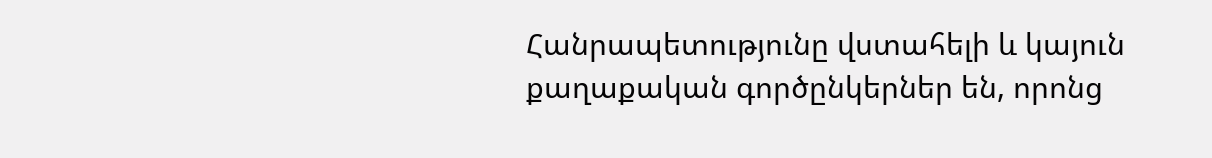Հանրապետությունը վստահելի և կայուն քաղաքական գործընկերներ են, որոնց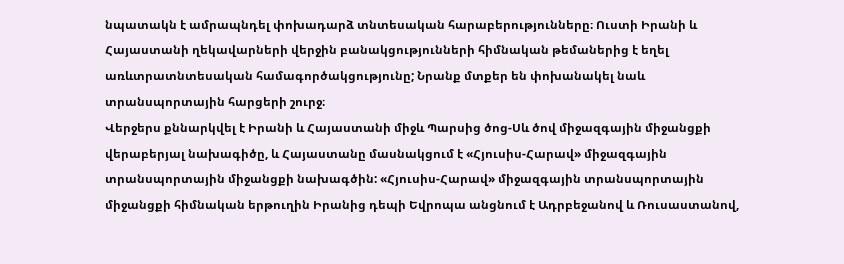նպատակն է ամրապնդել փոխադարձ տնտեսական հարաբերությունները։ Ուստի Իրանի և Հայաստանի ղեկավարների վերջին բանակցությունների հիմնական թեմաներից է եղել առևտրատնտեսական համագործակցությունը; Նրանք մտքեր են փոխանակել նաև տրանսպորտային հարցերի շուրջ։
Վերջերս քննարկվել է Իրանի և Հայաստանի միջև Պարսից ծոց-Սև ծով միջազգային միջանցքի վերաբերյալ նախագիծը, և Հայաստանը մասնակցում է «Հյուսիս-Հարավ» միջազգային տրանսպորտային միջանցքի նախագծին: «Հյուսիս-Հարավ» միջազգային տրանսպորտային միջանցքի հիմնական երթուղին Իրանից դեպի Եվրոպա անցնում է Ադրբեջանով և Ռուսաստանով,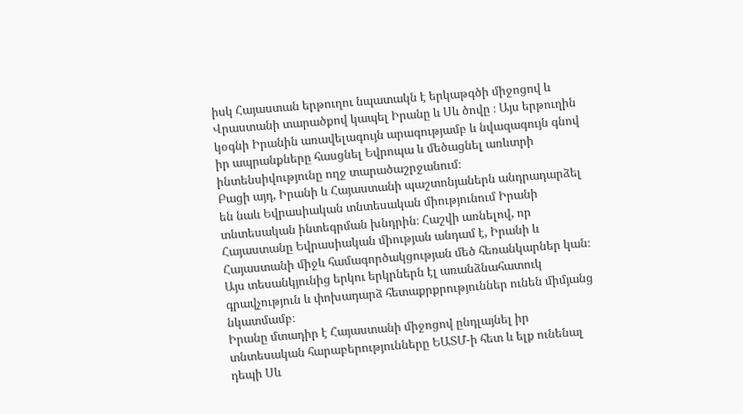իսկ Հայաստան երթուղու նպատակն է երկաթգծի միջոցով և Վրաստանի տարածքով կապել Իրանը և Սև ծովը ։ Այս երթուղին կօգնի Իրանին առավելագույն արագությամբ և նվազագույն գնով իր ապրանքները հասցնել Եվրոպա և մեծացնել առևտրի ինտենսիվությունը ողջ տարածաշրջանում։
Բացի այդ, Իրանի և Հայաստանի պաշտոնյաներն անդրադարձել են նաև Եվրասիական տնտեսական միությունում Իրանի տնտեսական ինտեգրման խնդրին։ Հաշվի առնելով, որ Հայաստանը Եվրասիական միության անդամ է, Իրանի և Հայաստանի միջև համագործակցության մեծ հեռանկարներ կան։ Այս տեսանկյունից երկու երկրներն էլ առանձնահատուկ գրավչություն և փոխադարձ հետաքրքրություններ ունեն միմյանց նկատմամբ։
Իրանը մտադիր է Հայաստանի միջոցով ընդլայնել իր տնտեսական հարաբերությունները ԵԱՏՄ-ի հետ և ելք ունենալ դեպի Սև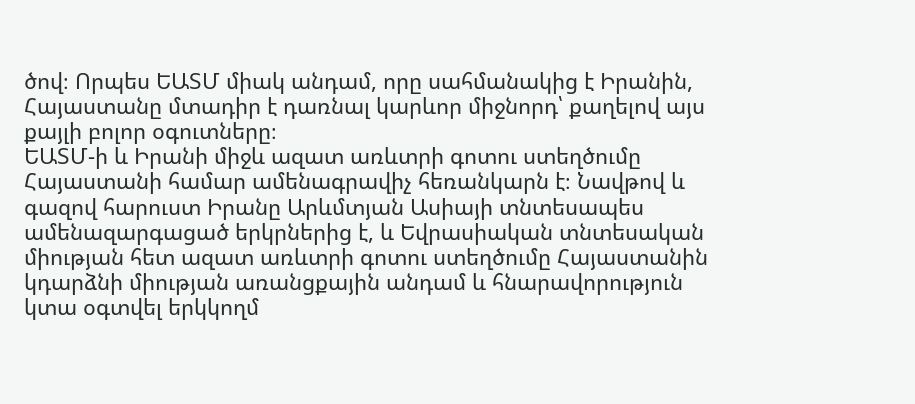ծով։ Որպես ԵԱՏՄ միակ անդամ, որը սահմանակից է Իրանին, Հայաստանը մտադիր է դառնալ կարևոր միջնորդ՝ քաղելով այս քայլի բոլոր օգուտները։
ԵԱՏՄ-ի և Իրանի միջև ազատ առևտրի գոտու ստեղծումը Հայաստանի համար ամենագրավիչ հեռանկարն է։ Նավթով և գազով հարուստ Իրանը Արևմտյան Ասիայի տնտեսապես ամենազարգացած երկրներից է, և Եվրասիական տնտեսական միության հետ ազատ առևտրի գոտու ստեղծումը Հայաստանին կդարձնի միության առանցքային անդամ և հնարավորություն կտա օգտվել երկկողմ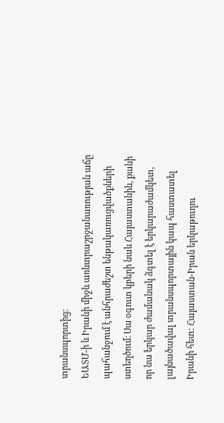տրանսպորտից։
ԵԱՏՄ-ի և Իրանի միջև առևտրաշրջանառության աճը պահանջում է անհրաժեշտ ենթակառուցվածքների ստեղծում։ Սա օգուտ կբերի նաև Հայաստանին, քանի որ նա երկար ժամանակ ձգտել է երկարաժամկետ, լայնածավալ տրանսպորտային կապ հաստատել Իրանի հետ: Հայաստան-Իրան երկաթուղու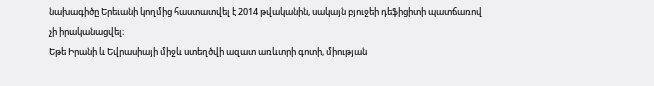նախագիծը Երեւանի կողմից հաստատվել է 2014 թվականին, սակայն բյուջեի դեֆիցիտի պատճառով չի իրականացվել։
Եթե Իրանի և Եվրասիայի միջև ստեղծվի ազատ առևտրի գոտի, միության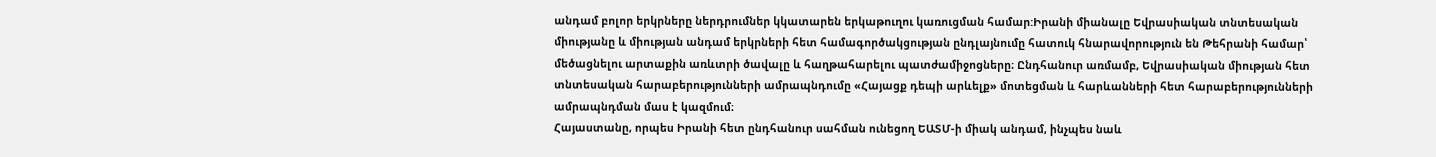անդամ բոլոր երկրները ներդրումներ կկատարեն երկաթուղու կառուցման համար:Իրանի միանալը Եվրասիական տնտեսական միությանը և միության անդամ երկրների հետ համագործակցության ընդլայնումը հատուկ հնարավորություն են Թեհրանի համար՝ մեծացնելու արտաքին առևտրի ծավալը և հաղթահարելու պատժամիջոցները։ Ընդհանուր առմամբ, Եվրասիական միության հետ տնտեսական հարաբերությունների ամրապնդումը «Հայացք դեպի արևելք» մոտեցման և հարևանների հետ հարաբերությունների ամրապնդման մաս է կազմում։
Հայաստանը, որպես Իրանի հետ ընդհանուր սահման ունեցող ԵԱՏՄ-ի միակ անդամ, ինչպես նաև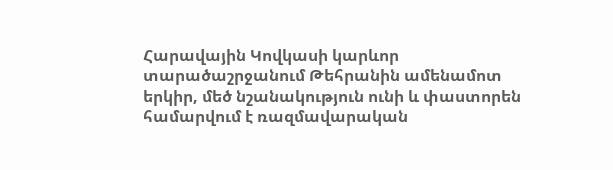Հարավային Կովկասի կարևոր տարածաշրջանում Թեհրանին ամենամոտ երկիր, մեծ նշանակություն ունի և փաստորեն համարվում է ռազմավարական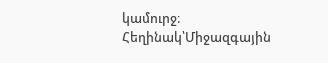կամուրջ։
Հեղինակ՝Միջազգային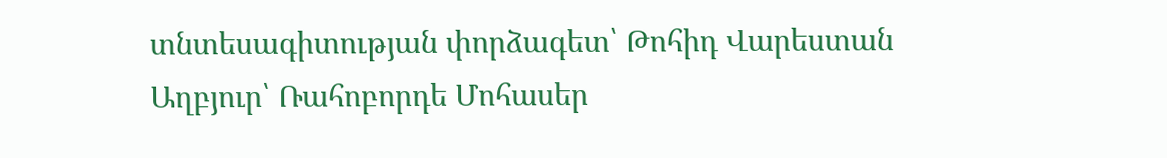տնտեսագիտության փորձագետ՝ Թոհիդ Վարեստան
Աղբյուր՝ Ռահոբորդե Մոհասեր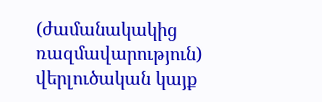(ժամանակակից ռազմավարություն) վերլուծական կայք